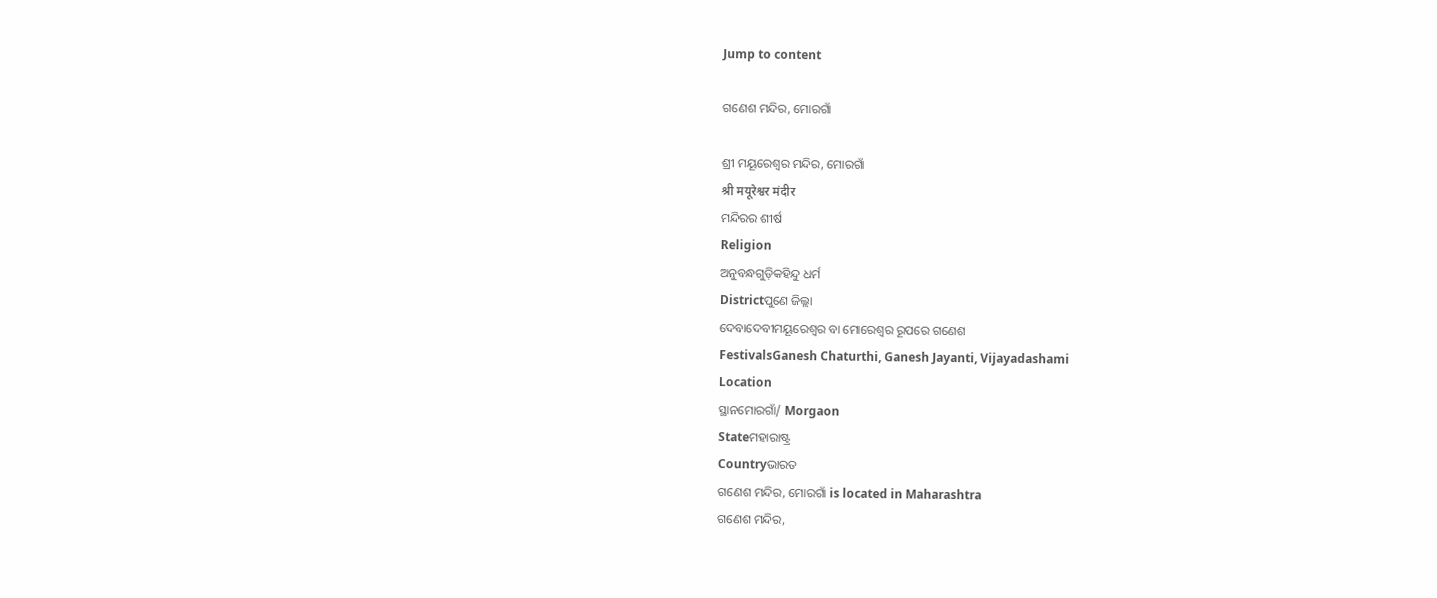Jump to content

ଗଣେଶ ମନ୍ଦିର, ମୋରଗାଁ

ଶ୍ରୀ ମୟୂରେଶ୍ୱର ମନ୍ଦିର, ମୋରଗାଁ
श्री मयूरेश्वर मंदीर
ମନ୍ଦିରର ଶୀର୍ଷ
Religion
ଅନୁବନ୍ଧଗୁଡ଼ିକହିନ୍ଦୁ ଧର୍ମ
Districtପୁଣେ ଜିଲ୍ଲା
ଦେବାଦେବୀମୟୂରେଶ୍ୱର ବା ମୋରେଶ୍ୱର ରୂପରେ ଗଣେଶ
FestivalsGanesh Chaturthi, Ganesh Jayanti, Vijayadashami
Location
ସ୍ଥାନମୋରଗାଁ/ Morgaon
Stateମହାରାଷ୍ଟ୍ର
Countryଭାରତ
ଗଣେଶ ମନ୍ଦିର, ମୋରଗାଁ is located in Maharashtra
ଗଣେଶ ମନ୍ଦିର,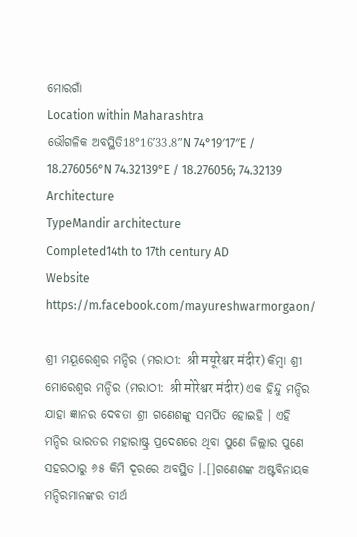ମୋରଗାଁ
Location within Maharashtra
ଭୌଗଳିକ ଅବସ୍ଥିତି18°16′33.8″N 74°19′17″E / 18.276056°N 74.32139°E / 18.276056; 74.32139
Architecture
TypeMandir architecture
Completed14th to 17th century AD
Website
https://m.facebook.com/mayureshwarmorgaon/

ଶ୍ରୀ ମୟୂରେଶ୍ୱର ମନ୍ଦିର (ମରାଠୀ: श्री मयूरेश्वर मंदीर) କିମ୍ବା ଶ୍ରୀ ମୋରେଶ୍ୱର ମନ୍ଦିର (ମରାଠୀ: श्री मोरेश्वर मंदीर) ଏକ ହିନ୍ଦୁ ମନ୍ଦିର ଯାହା ଜ୍ଞାନର ଦେବତା ଶ୍ରୀ ଗଣେଶଙ୍କୁ ସମର୍ପିତ ହୋଇହି । ଏହି ମନ୍ଦିର ଭାରତର ମହାରାଷ୍ଟ୍ର ପ୍ରଦେଶରେ ଥିବା ପୁଣେ ଜିଲ୍ଲାର ପୁଣେ ସହରଠାରୁ ୬୫ କିମି ଦୂରରେ ଅବସ୍ଥିତ ।.[]ଗଣେଶଙ୍କ ଅଷ୍ଟବିନାୟକ ମନ୍ଦିରମାନଙ୍କର ତୀର୍ଥ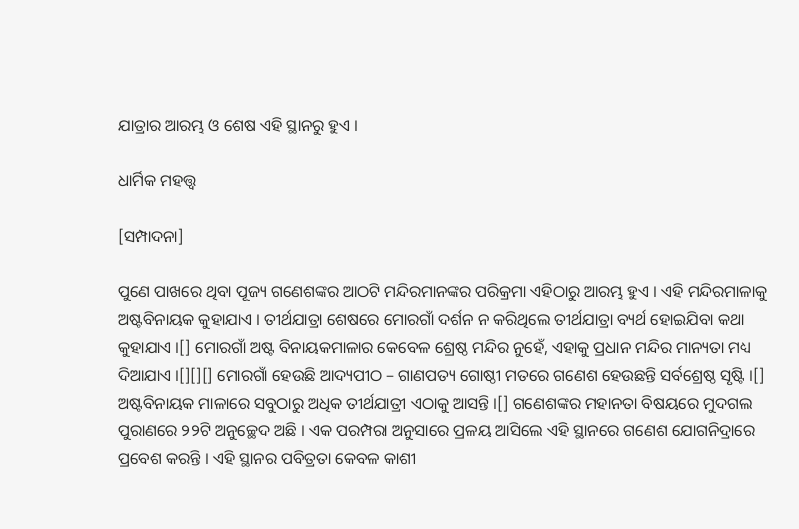ଯାତ୍ରାର ଆରମ୍ଭ ଓ ଶେଷ ଏହି ସ୍ଥାନରୁ ହୁଏ ।

ଧାର୍ମିକ ମହତ୍ତ୍ୱ

[ସମ୍ପାଦନା]

ପୁଣେ ପାଖରେ ଥିବା ପୂଜ୍ୟ ଗଣେଶଙ୍କର ଆଠଟି ମନ୍ଦିରମାନଙ୍କର ପରିକ୍ରମା ଏହିଠାରୁ ଆରମ୍ଭ ହୁଏ । ଏହି ମନ୍ଦିରମାଳାକୁ ଅଷ୍ଟବିନାୟକ କୁହାଯାଏ । ତୀର୍ଥଯାତ୍ରା ଶେଷରେ ମୋରଗାଁ ଦର୍ଶନ ନ କରିଥିଲେ ତୀର୍ଥଯାତ୍ରା ବ୍ୟର୍ଥ ହୋଇଯିବା କଥା କୁହାଯାଏ ।[] ମୋରଗାଁ ଅଷ୍ଟ ବିନାୟକମାଳାର କେବେଳ ଶ୍ରେଷ୍ଠ ମନ୍ଦିର ନୁହେଁ, ଏହାକୁ ପ୍ରଧାନ ମନ୍ଦିର ମାନ୍ୟତା ମଧ୍ୟ ଦିଆଯାଏ ।[][][] ମୋରଗାଁ ହେଉଛି ଆଦ୍ୟପୀଠ – ଗାଣପତ୍ୟ ଗୋଷ୍ଠୀ ମତରେ ଗଣେଶ ହେଉଛନ୍ତି ସର୍ବଶ୍ରେଷ୍ଠ ସୃଷ୍ଟି ।[] ଅଷ୍ଟବିନାୟକ ମାଳାରେ ସବୁଠାରୁ ଅଧିକ ତୀର୍ଥଯାତ୍ରୀ ଏଠାକୁ ଆସନ୍ତି ।[] ଗଣେଶଙ୍କର ମହାନତା ବିଷୟରେ ମୁଦଗଲ ପୁରାଣରେ ୨୨ଟି ଅନୁଚ୍ଛେଦ ଅଛି । ଏକ ପରମ୍ପରା ଅନୁସାରେ ପ୍ରଳୟ ଆସିଲେ ଏହି ସ୍ଥାନରେ ଗଣେଶ ଯୋଗନିଦ୍ରାରେ ପ୍ରବେଶ କରନ୍ତି । ଏହି ସ୍ଥାନର ପବିତ୍ରତା କେବଳ କାଶୀ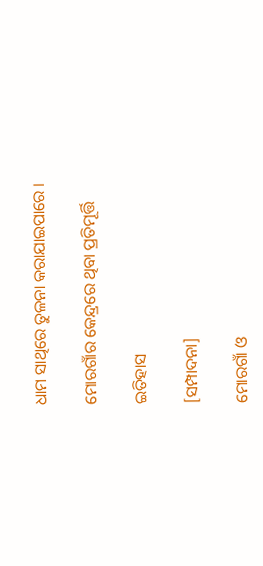ଧାମ ସାଥିରେ ତୁଳନା କରାଯାଇପାରେ ।

ମୋରଗାଁର କେନ୍ଦ୍ରରେ ଥିବା ପ୍ରତିମୂର୍ତ୍ତି

ଇତିହାସ

[ସମ୍ପାଦନା]

ମୋରଗାଁ ଓ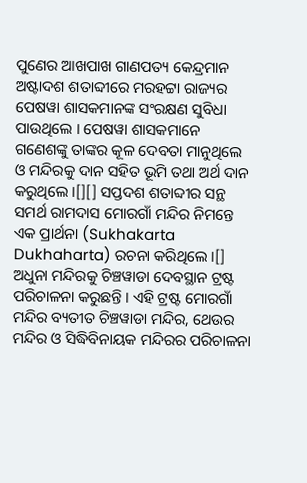ପୁଣେର ଆଖପାଖ ଗାଣପତ୍ୟ କେନ୍ଦ୍ରମାନ ଅଷ୍ଟାଦଶ ଶତାବ୍ଦୀରେ ମରହଟ୍ଟା ରାଜ୍ୟର ପେଷୱା ଶାସକମାନଙ୍କ ସଂରକ୍ଷଣ ସୁବିଧା ପାଉଥିଲେ । ପେଷୱା ଶାସକମାନେ ଗଣେଶଙ୍କୁ ତାଙ୍କର କୂଳ ଦେବତା ମାନୁଥିଲେ ଓ ମନ୍ଦିରକୁ ଦାନ ସହିତ ଭୂମି ତଥା ଅର୍ଥ ଦାନ କରୁଥିଲେ ।[][] ସପ୍ତଦଶ ଶତାବ୍ଦୀର ସନ୍ଥ ସମର୍ଥ ରାମଦାସ ମୋରଗାଁ ମନ୍ଦିର ନିମନ୍ତେ ଏକ ପ୍ରାର୍ଥନା (Sukhakarta Dukhaharta) ରଚନା କରିଥିଲେ ।[] ଅଧୁନା ମନ୍ଦିରକୁ ଚିଞ୍ଚୱାଡା ଦେବସ୍ଥାନ ଟ୍ରଷ୍ଟ ପରିଚାଳନା କରୁଛନ୍ତି । ଏହି ଟ୍ରଷ୍ଟ ମୋରଗାଁ ମନ୍ଦିର ବ୍ୟତୀତ ଚିଞ୍ଚୱାଡା ମନ୍ଦିର, ଥେଉର ମନ୍ଦିର ଓ ସିଦ୍ଧିବିନାୟକ ମନ୍ଦିରର ପରିଚାଳନା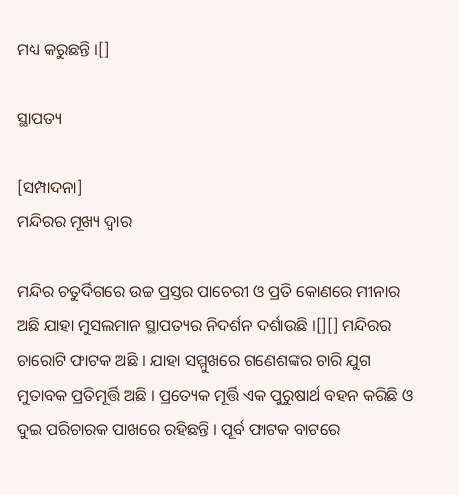ମଧ୍ୟ କରୁଛନ୍ତି ।[]

ସ୍ଥାପତ୍ୟ

[ସମ୍ପାଦନା]
ମନ୍ଦିରର ମୂଖ୍ୟ ଦ୍ୱାର

ମନ୍ଦିର ଚତୁର୍ଦିଗରେ ଉଚ୍ଚ ପ୍ରସ୍ତର ପାଚେରୀ ଓ ପ୍ରତି କୋଣରେ ମୀନାର ଅଛି ଯାହା ମୁସଲମାନ ସ୍ଥାପତ୍ୟର ନିଦର୍ଶନ ଦର୍ଶାଉଛି ।[][] ମନ୍ଦିରର ଚାରୋଟି ଫାଟକ ଅଛି । ଯାହା ସମ୍ମୁଖରେ ଗଣେଶଙ୍କର ଚାରି ଯୁଗ ମୁତାବକ ପ୍ରତିମୂର୍ତ୍ତି ଅଛି । ପ୍ରତ୍ୟେକ ମୂର୍ତ୍ତି ଏକ ପୁରୁଷାର୍ଥ ବହନ କରିଛି ଓ ଦୁଇ ପରିଚାରକ ପାଖରେ ରହିଛନ୍ତି । ପୂର୍ବ ଫାଟକ ବାଟରେ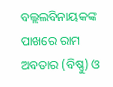ବଲ୍ଲଲବିନାୟକଙ୍କ ପାଖରେ ରାମ ଅବତାର (ବିଷ୍ଣୁ) ଓ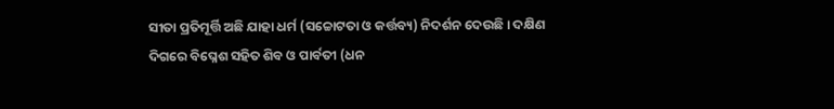ସୀତା ପ୍ରତିମୂର୍ତ୍ତି ଅଛି ଯାହା ଧର୍ମ (ସଚ୍ଚୋଟତା ଓ କର୍ତ୍ତବ୍ୟ) ନିଦର୍ଶନ ଦେଉଛି । ଦକ୍ଷିଣ ଦିଗରେ ବିଘ୍ନେଶ ସହିତ ଶିବ ଓ ପାର୍ବତୀ (ଧନ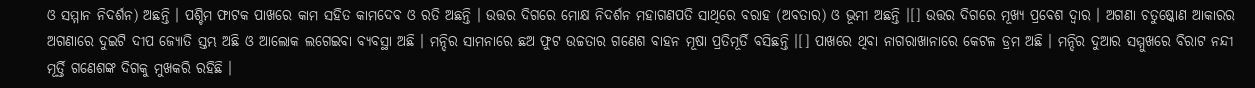ଓ ସମ୍ମାନ ନିଦର୍ଶନ) ଅଛନ୍ତି । ପଶ୍ଚିମ ଫାଟକ ପାଖରେ କାମ ସହିତ କାମଦେବ ଓ ରତି ଅଛନ୍ତି । ଉତ୍ତର ଦିଗରେ ମୋକ୍ଷ ନିଦର୍ଶନ ମହାଗଣପତି ସାଥିରେ ବରାହ (ଅବତାର) ଓ ଭୂମୀ ଅଛନ୍ତି ।[] ଉତ୍ତର ଦିଗରେ ମୂଖ୍ୟ ପ୍ରବେଶ ଦ୍ୱାର । ଅଗଣା ଚତୁଷ୍କୋଣ ଆକାରର ଅଗଣାରେ ଦୁଇଟି ଦୀପ ଜ୍ୟୋତି ସ୍ତମ୍ଭ ଅଛି ଓ ଆଲୋକ ଲଗେଇବା ବ୍ୟବସ୍ଥା ଅଛି । ମନ୍ଦିର ସାମନାରେ ଛଅ ଫୁଟ ଉଚ୍ଚତାର ଗଣେଶ ବାହନ ମୂଷା ପ୍ରତିମୂର୍ତି ବସିଛନ୍ତି ।[] ପାଖରେ ଥିବା ନାଗରାଖାନାରେ କେଟଳ ଡ୍ରମ ଅଛି । ମନ୍ଦିର ଦୁଆର ସମ୍ମୁଖରେ ବିରାଟ ନନ୍ଦୀ ମୂର୍ତ୍ତି ଗଣେଶଙ୍କ ଦିଗକୁ ମୁଖକରି ରହିଛି ।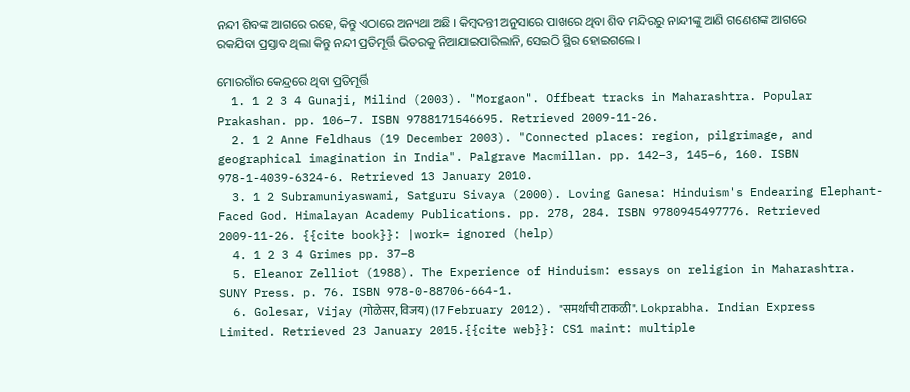ନନ୍ଦୀ ଶିବଙ୍କ ଆଗରେ ରହେ, କିନ୍ତୁ ଏଠାରେ ଅନ୍ୟଥା ଅଛି । କିମ୍ବଦନ୍ତୀ ଅନୁସାରେ ପାଖରେ ଥିବା ଶିବ ମନ୍ଦିରରୁ ନାନ୍ଦୀଙ୍କୁ ଆଣି ଗଣେଶଙ୍କ ଆଗରେ ରକଯିବା ପ୍ରସ୍ତାବ ଥିଲା କିନ୍ତୁ ନନ୍ଦୀ ପ୍ରତିମୂର୍ତ୍ତି ଭିତରକୁ ନିଆଯାଇପାରିଲାନି, ସେଇଠି ସ୍ଥିର ହୋଇଗଲେ ।

ମୋରଗାଁର କେନ୍ଦ୍ରରେ ଥିବା ପ୍ରତିମୂର୍ତ୍ତି
  1. 1 2 3 4 Gunaji, Milind (2003). "Morgaon". Offbeat tracks in Maharashtra. Popular Prakashan. pp. 106–7. ISBN 9788171546695. Retrieved 2009-11-26.
  2. 1 2 Anne Feldhaus (19 December 2003). "Connected places: region, pilgrimage, and geographical imagination in India". Palgrave Macmillan. pp. 142–3, 145–6, 160. ISBN 978-1-4039-6324-6. Retrieved 13 January 2010.
  3. 1 2 Subramuniyaswami, Satguru Sivaya (2000). Loving Ganesa: Hinduism's Endearing Elephant-Faced God. Himalayan Academy Publications. pp. 278, 284. ISBN 9780945497776. Retrieved 2009-11-26. {{cite book}}: |work= ignored (help)
  4. 1 2 3 4 Grimes pp. 37–8
  5. Eleanor Zelliot (1988). The Experience of Hinduism: essays on religion in Maharashtra. SUNY Press. p. 76. ISBN 978-0-88706-664-1.
  6. Golesar, Vijay (गोळेसर, विजय) (17 February 2012). "समर्थाची टाकळी". Lokprabha. Indian Express Limited. Retrieved 23 January 2015.{{cite web}}: CS1 maint: multiple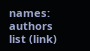names: authors list (link)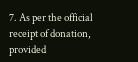7. As per the official receipt of donation, provided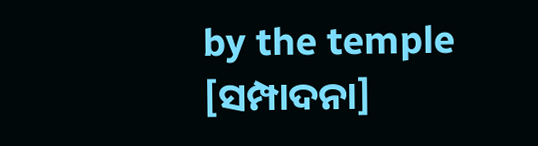by the temple
[ସମ୍ପାଦନା]